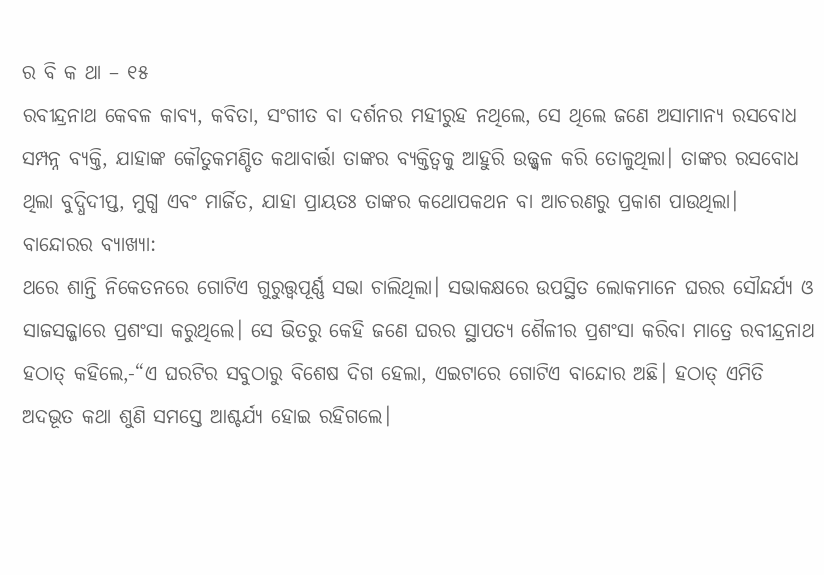ର ବି କ ଥା – ୧୫
ରବୀନ୍ଦ୍ରନାଥ କେବଳ କାବ୍ୟ, କବିତା, ସଂଗୀତ ବା ଦର୍ଶନର ମହୀରୁହ ନଥିଲେ, ସେ ଥିଲେ ଜଣେ ଅସାମାନ୍ୟ ରସବୋଧ ସମ୍ପନ୍ନ ବ୍ୟକ୍ତି, ଯାହାଙ୍କ କୌତୁକମଣ୍ଡିତ କଥାବାର୍ତ୍ତା ତାଙ୍କର ବ୍ୟକ୍ତିତ୍ଵକୁ ଆହୁରି ଉଜ୍ଜ୍ୱଳ କରି ତୋଳୁଥିଲା। ତାଙ୍କର ରସବୋଧ ଥିଲା ବୁଦ୍ଧିଦୀପ୍ତ, ମୁଗ୍ଧ ଏବଂ ମାର୍ଜିତ, ଯାହା ପ୍ରାୟତଃ ତାଙ୍କର କଥୋପକଥନ ବା ଆଚରଣରୁ ପ୍ରକାଶ ପାଉଥିଲା।
ବାନ୍ଦୋରର ବ୍ୟାଖ୍ୟା:
ଥରେ ଶାନ୍ତି ନିକେତନରେ ଗୋଟିଏ ଗୁରୁତ୍ତ୍ୱପୂର୍ଣ୍ଣ ସଭା ଚାଲିଥିଲା। ସଭାକକ୍ଷରେ ଉପସ୍ଥିତ ଲୋକମାନେ ଘରର ସୌନ୍ଦର୍ଯ୍ୟ ଓ ସାଜସଜ୍ଜାରେ ପ୍ରଶଂସା କରୁଥିଲେ। ସେ ଭିତରୁ କେହି ଜଣେ ଘରର ସ୍ଥାପତ୍ୟ ଶୈଳୀର ପ୍ରଶଂସା କରିବା ମାତ୍ରେ ରବୀନ୍ଦ୍ରନାଥ ହଠାତ୍ କହିଲେ,-“ଏ ଘରଟିର ସବୁଠାରୁ ବିଶେଷ ଦିଗ ହେଲା, ଏଇଟାରେ ଗୋଟିଏ ବାନ୍ଦୋର ଅଛି। ହଠାତ୍ ଏମିତି ଅଦଭୂତ କଥା ଶୁଣି ସମସ୍ତେ ଆଶ୍ଚର୍ଯ୍ୟ ହୋଇ ରହିଗଲେ।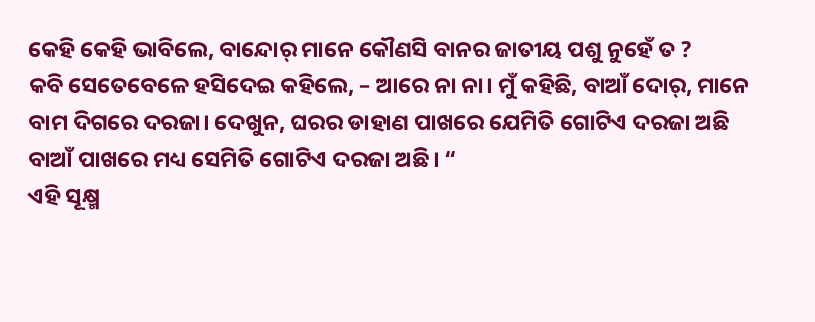କେହି କେହି ଭାବିଲେ, ବାନ୍ଦୋର୍ ମାନେ କୌଣସି ବାନର ଜାତୀୟ ପଶୁ ନୁହେଁ ତ ?
କବି ସେତେବେଳେ ହସିଦେଇ କହିଲେ, – ଆରେ ନା ନା। ମୁଁ କହିଛି, ବାଆଁ ଦୋର୍, ମାନେ ବାମ ଦିଗରେ ଦରଜା। ଦେଖୁନ, ଘରର ଡାହାଣ ପାଖରେ ଯେମିତି ଗୋଟିଏ ଦରଜା ଅଛି ବାଆଁ ପାଖରେ ମଧ୍ୟ ସେମିତି ଗୋଟିଏ ଦରଜା ଅଛି। “
ଏହି ସୂକ୍ଷ୍ମ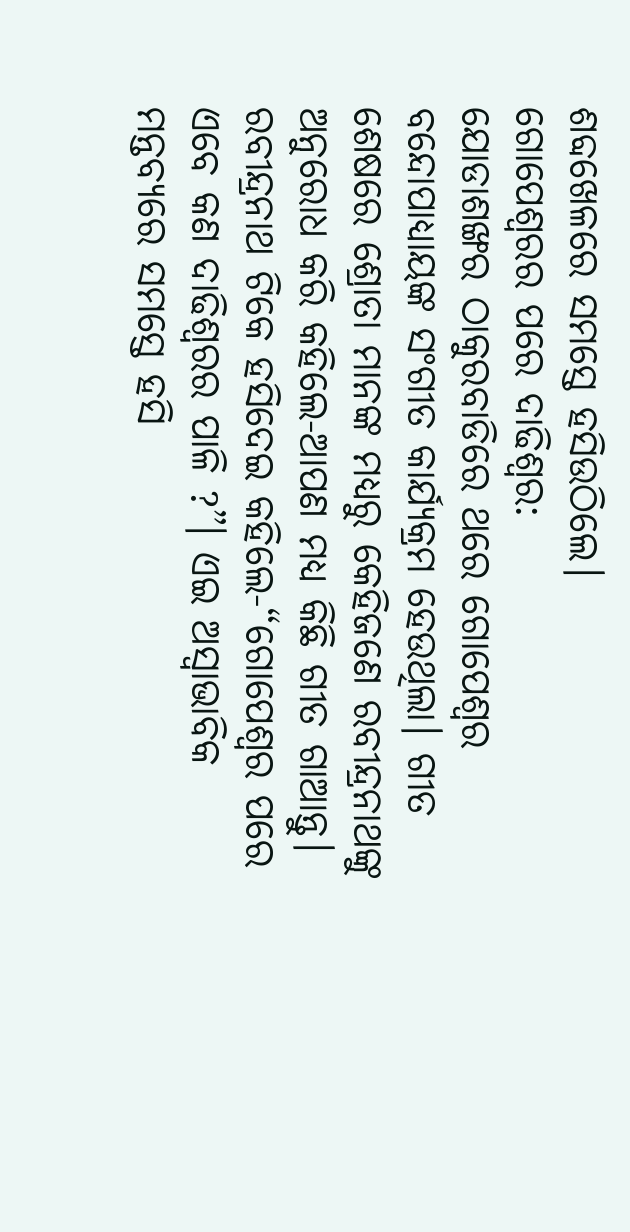ଶବ୍ଦଖେଳରେ ସମସ୍ତେ ହସିଉଠିଲେ।
ଗୋପେଶ୍ବରର ପରେ ଦାଢିଶ୍ବର:
ଯୋଡାଶଙ୍ଖର ଠାକୁରବାଡିରେ ଥରେ ଗୋପେଶ୍ବର ବନ୍ଦୋପାଧ୍ୟାୟଙ୍କ ସଂଗୀତ କାର୍ଯ୍ୟକ୍ରମ ହେଉଥିଲା। ଗୀତ ଶେଷରେ ଶ୍ରୋତା ମାନଙ୍କ ମଧ୍ୟରୁ କେହିଜଣେ ରବୀନ୍ଦ୍ରନାଥଙ୍କୁ ଅନୁରୋଧ କରି କହିଲେ-ଆପଣ ମଧ୍ୟ କିଛି ଗୀତ ଗାଆନ୍ତୁ। ରବୀନ୍ଦ୍ରନାଥ ଟିକେ ହସିଦେଇ କହିଲେ-“ଗୋପେଶ୍ବର ପରେ ଏବେ କଣ ଦାଢିଶ୍ବରର ପାଳି ?”। ଏଇ ଅସ୍ବାଭାବିକ ମନ୍ତବ୍ୟରେ ସମସ୍ତେ ହସି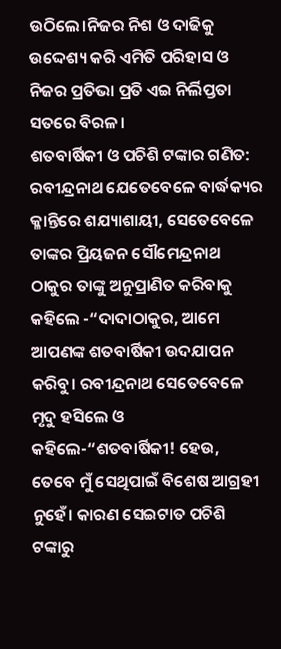ଉଠିଲେ।ନିଜର ନିଶ ଓ ଦାଢିକୁ ଉଦ୍ଦେଶ୍ୟ କରି ଏମିତି ପରିହାସ ଓ ନିଜର ପ୍ରତିଭା ପ୍ରତି ଏଇ ନିର୍ଲିପ୍ତତା ସତରେ ବିରଳ।
ଶତବାର୍ଷିକୀ ଓ ପଚିଶି ଟଙ୍କାର ଗଣିତ:
ରବୀନ୍ଦ୍ରନାଥ ଯେତେବେଳେ ବାର୍ଦ୍ଧକ୍ୟର କ୍ଳାନ୍ତିରେ ଶଯ୍ୟାଶାୟୀ, ସେତେବେଳେ ତାଙ୍କର ପ୍ରିୟଜନ ସୌମେନ୍ଦ୍ରନାଥ ଠାକୁର ତାଙ୍କୁ ଅନୁପ୍ରାଣିତ କରିବାକୁ କହିଲେ -“ଦାଦାଠାକୁର, ଆମେ ଆପଣଙ୍କ ଶତବାର୍ଷିକୀ ଉଦଯାପନ କରିବୁ। ରବୀନ୍ଦ୍ରନାଥ ସେତେବେଳେ ମୃଦୁ ହସିଲେ ଓ କହିଲେ-“ଶତବାର୍ଷିକୀ! ହେଉ, ତେବେ ମୁଁ ସେଥିପାଇଁ ବିଶେଷ ଆଗ୍ରହୀ ନୁହେଁ। କାରଣ ସେଇଟାତ ପଚିଶି ଟଙ୍କାରୁ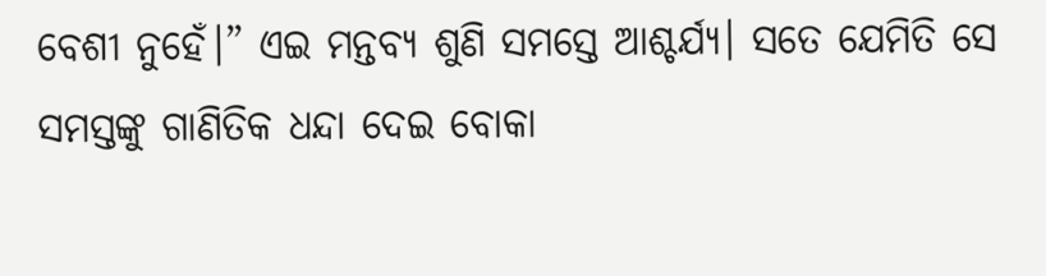ବେଶୀ ନୁହେଁ।” ଏଇ ମନ୍ତବ୍ୟ ଶୁଣି ସମସ୍ତେ ଆଶ୍ଚର୍ଯ୍ୟ। ସତେ ଯେମିତି ସେ ସମସ୍ତଙ୍କୁ ଗାଣିତିକ ଧନ୍ଦା ଦେଇ ବୋକା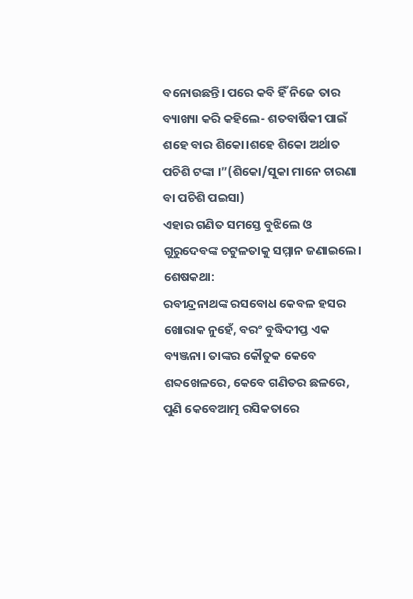ବନୋଉଛନ୍ତି। ପରେ କବି ହିଁ ନିଜେ ତାର ବ୍ୟାଖ୍ୟା କରି କହିଲେ- ଶତବାର୍ଷିକୀ ପାଇଁ ଶହେ ବାର ଶିକୋ।ଶହେ ଶିକୋ ଅର୍ଥାତ ପଚିଶି ଟଙ୍କା ।”(ଶିକୋ/ସୁକା ମାନେ ଚାରଣା ବା ପଚିଶି ପଇସା)
ଏହାର ଗଣିତ ସମସ୍ତେ ବୁଝିଲେ ଓ ଗୁରୁଦେବଙ୍କ ଚଟୁଳତାକୁ ସମ୍ମାନ ଜଣାଇଲେ।
ଶେଷକଥା:
ରବୀନ୍ଦ୍ରନାଥଙ୍କ ରସବୋଧ କେବଳ ହସର ଖୋରାକ ନୁହେଁ, ବରଂ ବୁଦ୍ଧିଦୀପ୍ତ ଏକ ବ୍ୟଞ୍ଜନା। ତାଙ୍କର କୌତୁକ କେବେ ଶବ୍ଦଖେଳରେ, କେବେ ଗଣିତର ଛଳରେ, ପୁଣି କେବେଆତ୍ମ ରସିକତାରେ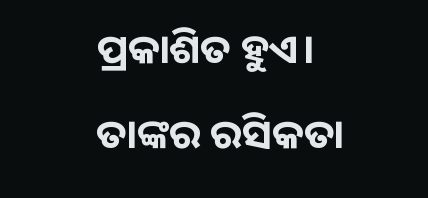ପ୍ରକାଶିତ ହୁଏ। ତାଙ୍କର ରସିକତା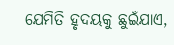ଯେମିତି ହୃଦୟକୁ ଛୁଇଁଯାଏ,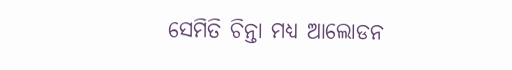ସେମିତି ଚିନ୍ତା ମଧ୍ୟ ଆଲୋଡନ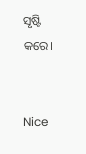ସୃଷ୍ଟି କରେ।


Nice